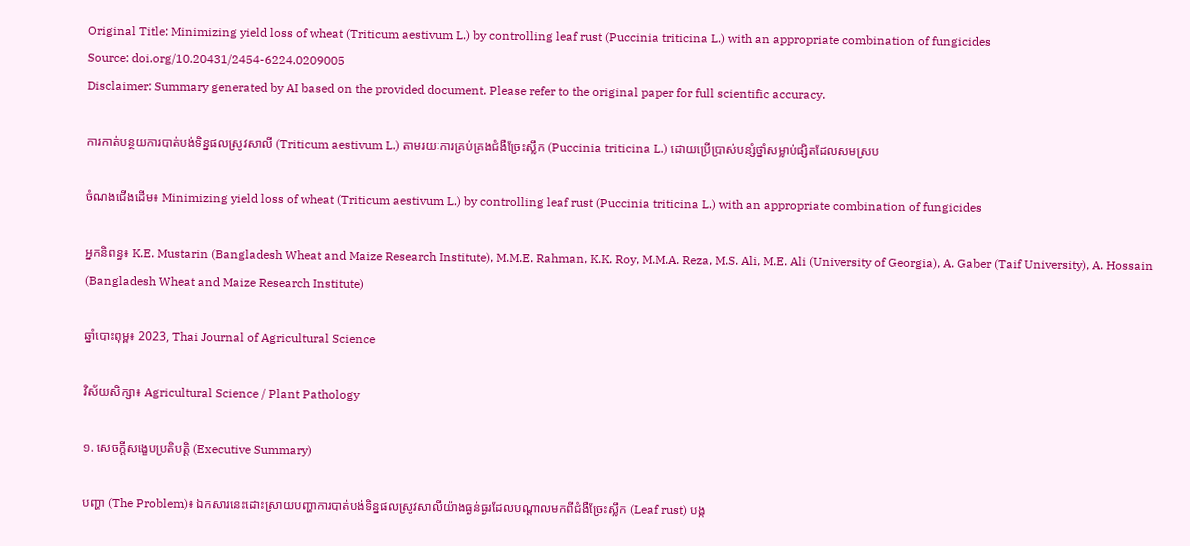Original Title: Minimizing yield loss of wheat (Triticum aestivum L.) by controlling leaf rust (Puccinia triticina L.) with an appropriate combination of fungicides
Source: doi.org/10.20431/2454-6224.0209005
Disclaimer: Summary generated by AI based on the provided document. Please refer to the original paper for full scientific accuracy.

ការកាត់បន្ថយការបាត់បង់ទិន្នផលស្រូវសាលី (Triticum aestivum L.) តាមរយៈការគ្រប់គ្រងជំងឺច្រែះស្លឹក (Puccinia triticina L.) ដោយប្រើប្រាស់បន្សំថ្នាំសម្លាប់ផ្សិតដែលសមស្រប

ចំណងជើងដើម៖ Minimizing yield loss of wheat (Triticum aestivum L.) by controlling leaf rust (Puccinia triticina L.) with an appropriate combination of fungicides

អ្នកនិពន្ធ៖ K.E. Mustarin (Bangladesh Wheat and Maize Research Institute), M.M.E. Rahman, K.K. Roy, M.M.A. Reza, M.S. Ali, M.E. Ali (University of Georgia), A. Gaber (Taif University), A. Hossain (Bangladesh Wheat and Maize Research Institute)

ឆ្នាំបោះពុម្ព៖ 2023, Thai Journal of Agricultural Science

វិស័យសិក្សា៖ Agricultural Science / Plant Pathology

១. សេចក្តីសង្ខេបប្រតិបត្តិ (Executive Summary)

បញ្ហា (The Problem)៖ ឯកសារនេះដោះស្រាយបញ្ហាការបាត់បង់ទិន្នផលស្រូវសាលីយ៉ាងធ្ងន់ធ្ងរដែលបណ្តាលមកពីជំងឺច្រែះស្លឹក (Leaf rust) បង្ក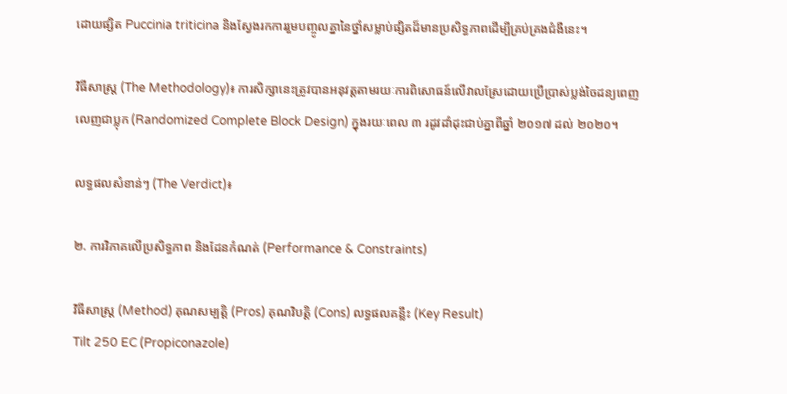ដោយផ្សិត Puccinia triticina និងស្វែងរកការរួមបញ្ចូលគ្នានៃថ្នាំសម្លាប់ផ្សិតដ៏មានប្រសិទ្ធភាពដើម្បីគ្រប់គ្រងជំងឺនេះ។

វិធីសាស្ត្រ (The Methodology)៖ ការសិក្សានេះត្រូវបានអនុវត្តតាមរយៈការពិសោធន៍លើវាលស្រែដោយប្រើប្រាស់ប្លង់ចៃដន្យពេញលេញជាប្លុក (Randomized Complete Block Design) ក្នុងរយៈពេល ៣ រដូវដាំដុះជាប់គ្នាពីឆ្នាំ ២០១៧ ដល់ ២០២០។

លទ្ធផលសំខាន់ៗ (The Verdict)៖

២. ការវិភាគលើប្រសិទ្ធភាព និងដែនកំណត់ (Performance & Constraints)

វិធីសាស្ត្រ (Method) គុណសម្បត្តិ (Pros) គុណវិបត្តិ (Cons) លទ្ធផលគន្លឹះ (Key Result)
Tilt 250 EC (Propiconazole)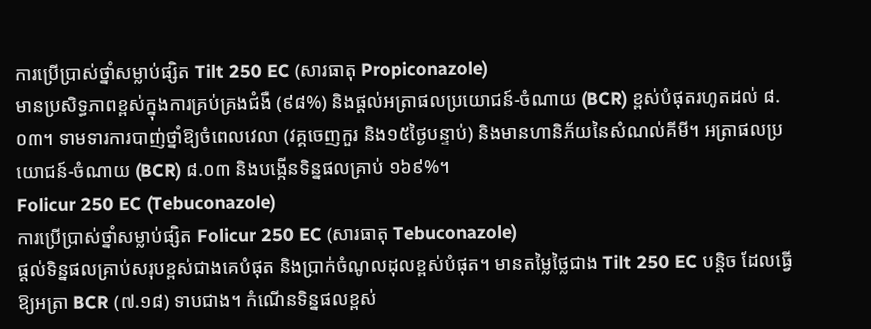ការប្រើប្រាស់ថ្នាំសម្លាប់ផ្សិត Tilt 250 EC (សារធាតុ Propiconazole)
មានប្រសិទ្ធភាពខ្ពស់ក្នុងការគ្រប់គ្រងជំងឺ (៩៨%) និងផ្តល់អត្រាផលប្រយោជន៍-ចំណាយ (BCR) ខ្ពស់បំផុតរហូតដល់ ៨.០៣។ ទាមទារការបាញ់ថ្នាំឱ្យចំពេលវេលា (វគ្គចេញកួរ និង១៥ថ្ងៃបន្ទាប់) និងមានហានិភ័យនៃសំណល់គីមី។ អត្រាផលប្រយោជន៍-ចំណាយ (BCR) ៨.០៣ និងបង្កើនទិន្នផលគ្រាប់ ១៦៩%។
Folicur 250 EC (Tebuconazole)
ការប្រើប្រាស់ថ្នាំសម្លាប់ផ្សិត Folicur 250 EC (សារធាតុ Tebuconazole)
ផ្តល់ទិន្នផលគ្រាប់សរុបខ្ពស់ជាងគេបំផុត និងប្រាក់ចំណូលដុលខ្ពស់បំផុត។ មានតម្លៃថ្លៃជាង Tilt 250 EC បន្តិច ដែលធ្វើឱ្យអត្រា BCR (៧.១៨) ទាបជាង។ កំណើនទិន្នផលខ្ពស់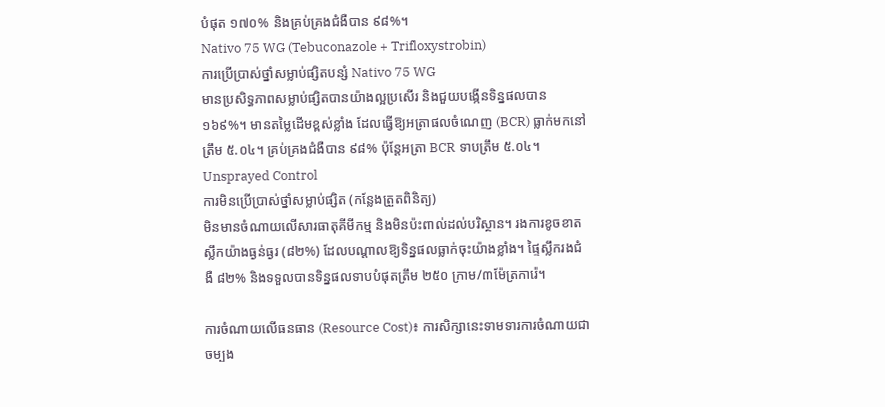បំផុត ១៧០% និងគ្រប់គ្រងជំងឺបាន ៩៨%។
Nativo 75 WG (Tebuconazole + Trifloxystrobin)
ការប្រើប្រាស់ថ្នាំសម្លាប់ផ្សិតបន្សំ Nativo 75 WG
មានប្រសិទ្ធភាពសម្លាប់ផ្សិតបានយ៉ាងល្អប្រសើរ និងជួយបង្កើនទិន្នផលបាន ១៦៩%។ មានតម្លៃដើមខ្ពស់ខ្លាំង ដែលធ្វើឱ្យអត្រាផលចំណេញ (BCR) ធ្លាក់មកនៅត្រឹម ៥.០៤។ គ្រប់គ្រងជំងឺបាន ៩៨% ប៉ុន្តែអត្រា BCR ទាបត្រឹម ៥.០៤។
Unsprayed Control
ការមិនប្រើប្រាស់ថ្នាំសម្លាប់ផ្សិត (កន្លែងត្រួតពិនិត្យ)
មិនមានចំណាយលើសារធាតុគីមីកម្ម និងមិនប៉ះពាល់ដល់បរិស្ថាន។ រងការខូចខាតស្លឹកយ៉ាងធ្ងន់ធ្ងរ (៨២%) ដែលបណ្តាលឱ្យទិន្នផលធ្លាក់ចុះយ៉ាងខ្លាំង។ ផ្ទៃស្លឹករងជំងឺ ៨២% និងទទួលបានទិន្នផលទាបបំផុតត្រឹម ២៥០ ក្រាម/៣ម៉ែត្រការ៉េ។

ការចំណាយលើធនធាន (Resource Cost)៖ ការសិក្សានេះទាមទារការចំណាយជាចម្បង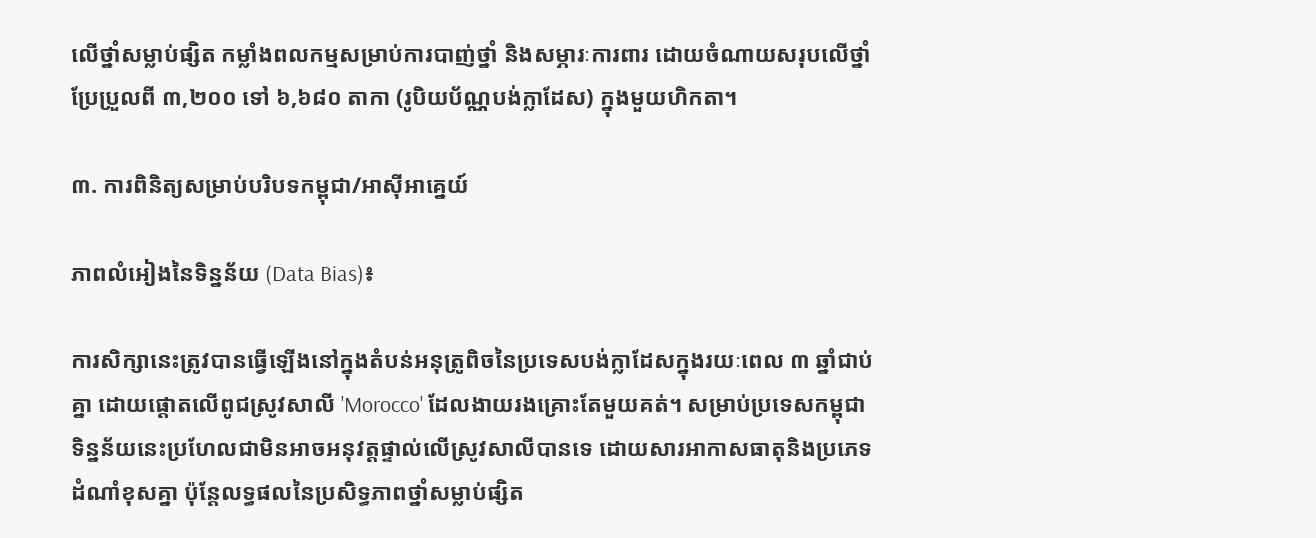លើថ្នាំសម្លាប់ផ្សិត កម្លាំងពលកម្មសម្រាប់ការបាញ់ថ្នាំ និងសម្ភារៈការពារ ដោយចំណាយសរុបលើថ្នាំប្រែប្រួលពី ៣,២០០ ទៅ ៦,៦៨០ តាកា (រូបិយប័ណ្ណបង់ក្លាដែស) ក្នុងមួយហិកតា។

៣. ការពិនិត្យសម្រាប់បរិបទកម្ពុជា/អាស៊ីអាគ្នេយ៍

ភាពលំអៀងនៃទិន្នន័យ (Data Bias)៖

ការសិក្សានេះត្រូវបានធ្វើឡើងនៅក្នុងតំបន់អនុត្រូពិចនៃប្រទេសបង់ក្លាដែសក្នុងរយៈពេល ៣ ឆ្នាំជាប់គ្នា ដោយផ្តោតលើពូជស្រូវសាលី 'Morocco' ដែលងាយរងគ្រោះតែមួយគត់។ សម្រាប់ប្រទេសកម្ពុជា ទិន្នន័យនេះប្រហែលជាមិនអាចអនុវត្តផ្ទាល់លើស្រូវសាលីបានទេ ដោយសារអាកាសធាតុនិងប្រភេទដំណាំខុសគ្នា ប៉ុន្តែលទ្ធផលនៃប្រសិទ្ធភាពថ្នាំសម្លាប់ផ្សិត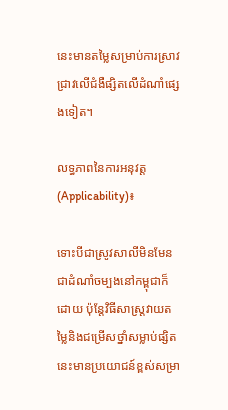នេះមានតម្លៃសម្រាប់ការស្រាវជ្រាវលើជំងឺផ្សិតលើដំណាំផ្សេងទៀត។

លទ្ធភាពនៃការអនុវត្ត (Applicability)៖

ទោះបីជាស្រូវសាលីមិនមែនជាដំណាំចម្បងនៅកម្ពុជាក៏ដោយ ប៉ុន្តែវិធីសាស្ត្រវាយតម្លៃនិងជម្រើសថ្នាំសម្លាប់ផ្សិតនេះមានប្រយោជន៍ខ្ពស់សម្រា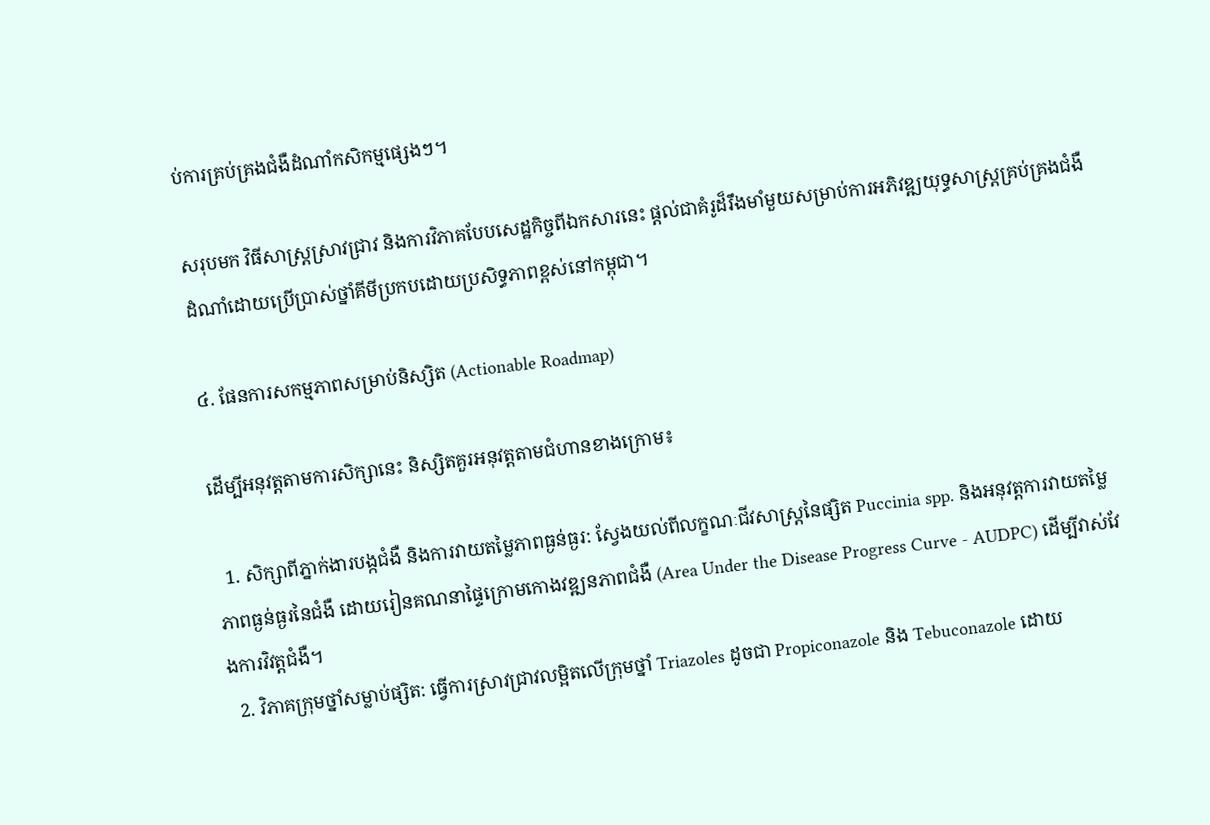ប់ការគ្រប់គ្រងជំងឺដំណាំកសិកម្មផ្សេងៗ។

សរុបមក វិធីសាស្ត្រស្រាវជ្រាវ និងការវិភាគបែបសេដ្ឋកិច្ចពីឯកសារនេះ ផ្តល់ជាគំរូដ៏រឹងមាំមួយសម្រាប់ការអភិវឌ្ឍយុទ្ធសាស្ត្រគ្រប់គ្រងជំងឺដំណាំដោយប្រើប្រាស់ថ្នាំគីមីប្រកបដោយប្រសិទ្ធភាពខ្ពស់នៅកម្ពុជា។

៤. ផែនការសកម្មភាពសម្រាប់និស្សិត (Actionable Roadmap)

ដើម្បីអនុវត្តតាមការសិក្សានេះ និស្សិតគួរអនុវត្តតាមជំហានខាងក្រោម៖

  1. សិក្សាពីភ្នាក់ងារបង្កជំងឺ និងការវាយតម្លៃភាពធ្ងន់ធ្ងរ: ស្វែងយល់ពីលក្ខណៈជីវសាស្ត្រនៃផ្សិត Puccinia spp. និងអនុវត្តការវាយតម្លៃភាពធ្ងន់ធ្ងរនៃជំងឺ ដោយរៀនគណនាផ្ទៃក្រោមកោងវឌ្ឍនភាពជំងឺ (Area Under the Disease Progress Curve - AUDPC) ដើម្បីវាស់វែងការវិវត្តជំងឺ។
  2. វិភាគក្រុមថ្នាំសម្លាប់ផ្សិត: ធ្វើការស្រាវជ្រាវលម្អិតលើក្រុមថ្នាំ Triazoles ដូចជា Propiconazole និង Tebuconazole ដោយ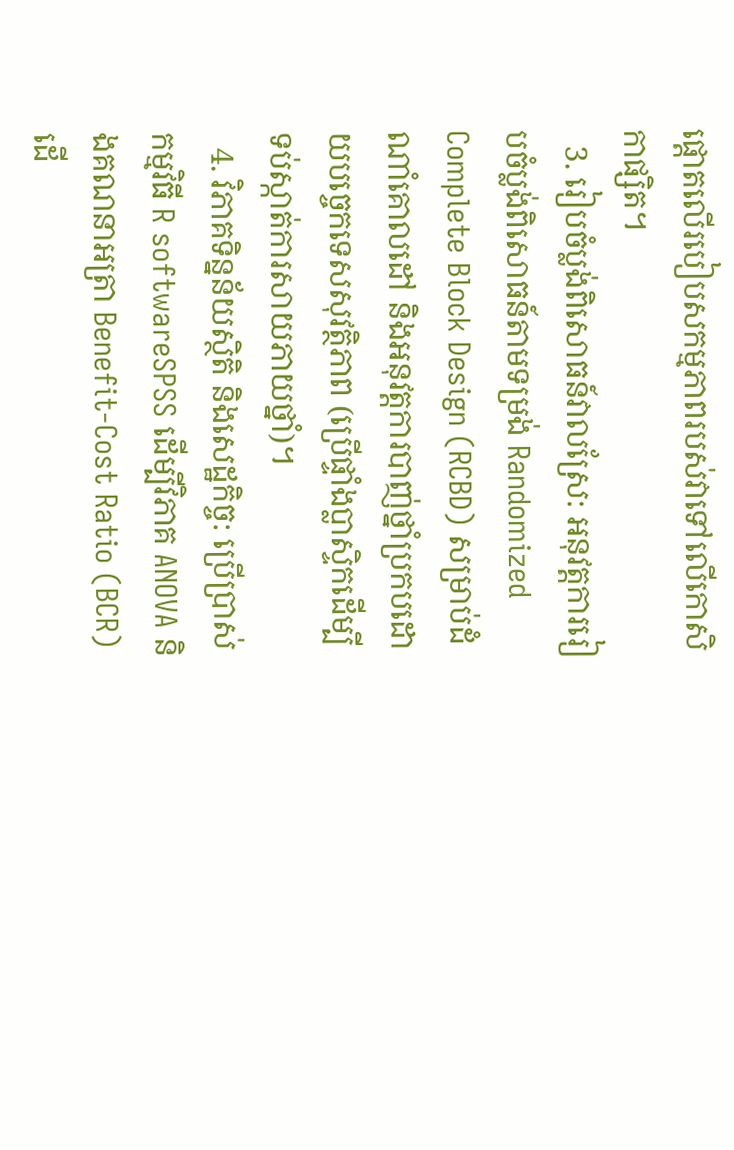ផ្តោតលើរបៀបសកម្មភាពរបស់វាទៅលើកោសិកាផ្សិត។
  3. រៀបចំប្លង់ពិសោធន៍វាលស្រែ: អនុវត្តការរៀបចំប្លង់ពិសោធន៍តាមទម្រង់ Randomized Complete Block Design (RCBD) សម្រាប់ដំណាំគោលដៅ និងអនុវត្តការបាញ់ថ្នាំប្រកបដោយបច្ចេកទេសសុវត្ថិភាព (ប្រើផ្ទាំងប្លាស្ទិកដើម្បីទប់ស្កាត់ការសាយភាយថ្នាំ)។
  4. វិភាគទិន្នន័យស្ថិតិ និងសេដ្ឋកិច្ច: ប្រើប្រាស់កម្មវិធី R softwareSPSS ដើម្បីវិភាគ ANOVA និងគណនាអត្រា Benefit-Cost Ratio (BCR) ដើ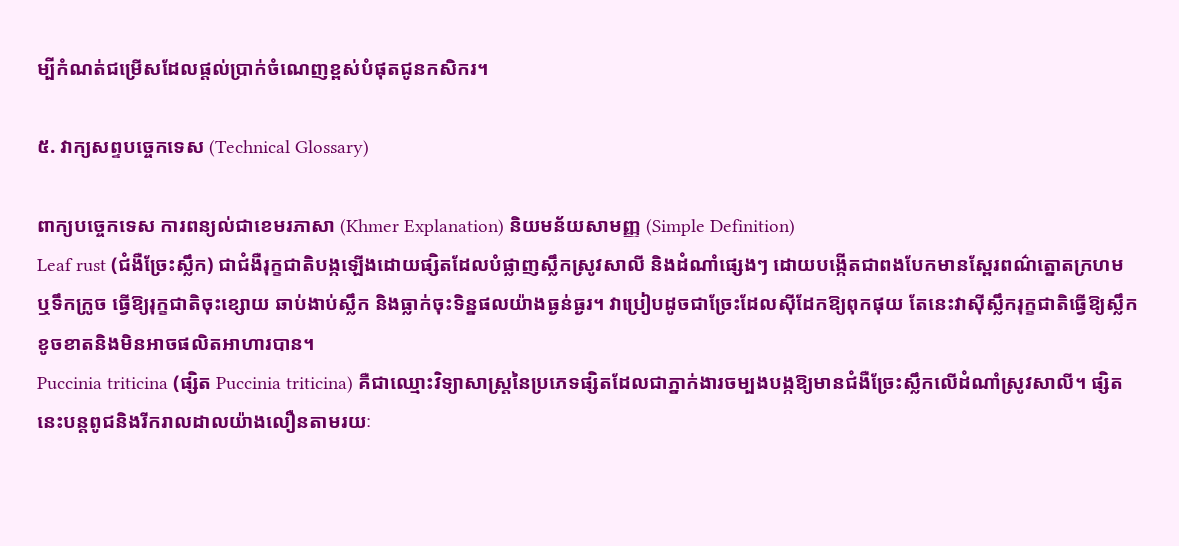ម្បីកំណត់ជម្រើសដែលផ្តល់ប្រាក់ចំណេញខ្ពស់បំផុតជូនកសិករ។

៥. វាក្យសព្ទបច្ចេកទេស (Technical Glossary)

ពាក្យបច្ចេកទេស ការពន្យល់ជាខេមរភាសា (Khmer Explanation) និយមន័យសាមញ្ញ (Simple Definition)
Leaf rust (ជំងឺច្រែះស្លឹក) ជាជំងឺរុក្ខជាតិបង្កឡើងដោយផ្សិតដែលបំផ្លាញស្លឹកស្រូវសាលី និងដំណាំផ្សេងៗ ដោយបង្កើតជាពងបែកមានស្ពែរពណ៌ត្នោតក្រហម ឬទឹកក្រូច ធ្វើឱ្យរុក្ខជាតិចុះខ្សោយ ឆាប់ងាប់ស្លឹក និងធ្លាក់ចុះទិន្នផលយ៉ាងធ្ងន់ធ្ងរ។ វាប្រៀបដូចជាច្រែះដែលស៊ីដែកឱ្យពុកផុយ តែនេះវាស៊ីស្លឹករុក្ខជាតិធ្វើឱ្យស្លឹកខូចខាតនិងមិនអាចផលិតអាហារបាន។
Puccinia triticina (ផ្សិត Puccinia triticina) គឺជាឈ្មោះវិទ្យាសាស្ត្រនៃប្រភេទផ្សិតដែលជាភ្នាក់ងារចម្បងបង្កឱ្យមានជំងឺច្រែះស្លឹកលើដំណាំស្រូវសាលី។ ផ្សិតនេះបន្តពូជនិងរីករាលដាលយ៉ាងលឿនតាមរយៈ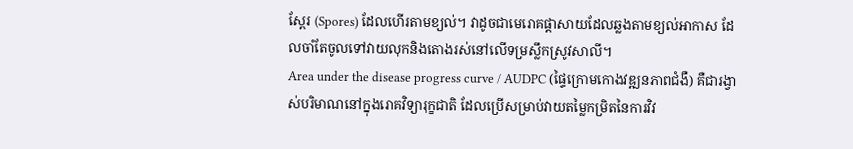ស្ពែរ (Spores) ដែលហើរតាមខ្យល់។ វាដូចជាមេរោគផ្តាសាយដែលឆ្លងតាមខ្យល់អាកាស ដែលចាំតែចូលទៅវាយលុកនិងតោងរស់នៅលើទម្រស្លឹកស្រូវសាលី។
Area under the disease progress curve / AUDPC (ផ្ទៃក្រោមកោងវឌ្ឍនភាពជំងឺ) គឺជារង្វាស់បរិមាណនៅក្នុងរោគវិទ្យារុក្ខជាតិ ដែលប្រើសម្រាប់វាយតម្លៃកម្រិតនៃការវិវ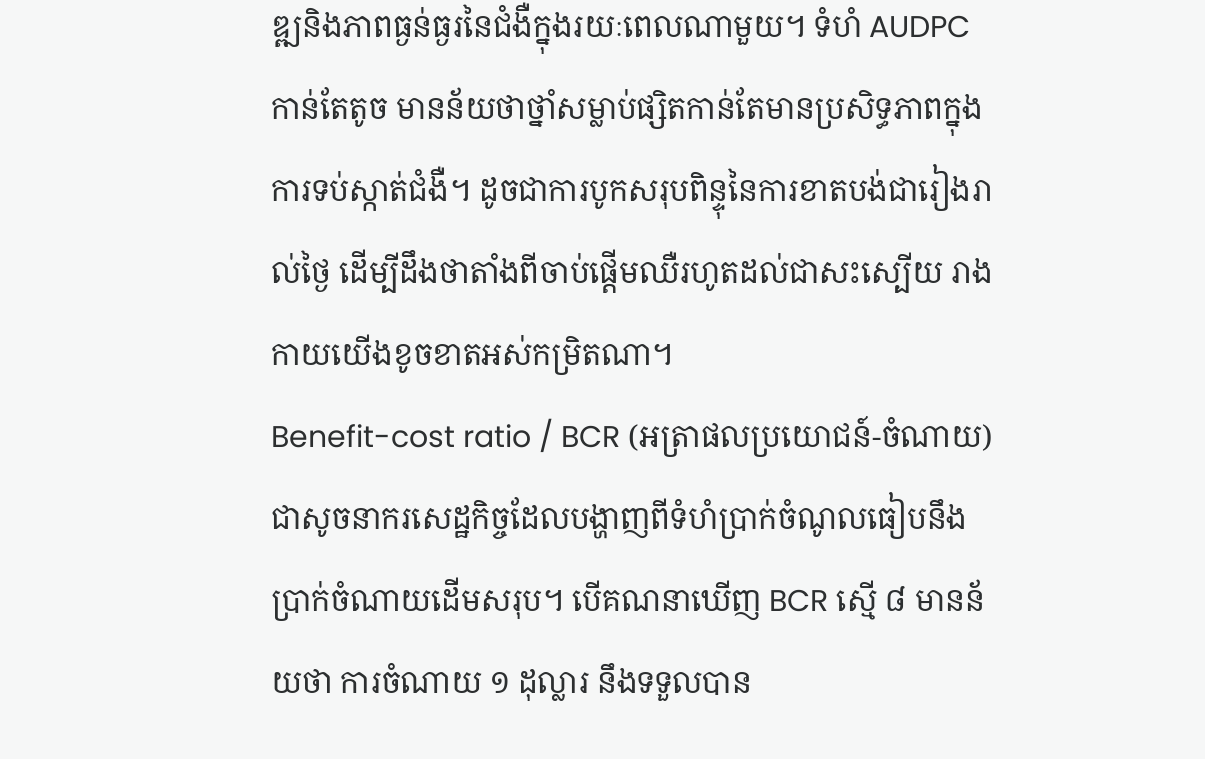ឌ្ឍនិងភាពធ្ងន់ធ្ងរនៃជំងឺក្នុងរយៈពេលណាមួយ។ ទំហំ AUDPC កាន់តែតូច មានន័យថាថ្នាំសម្លាប់ផ្សិតកាន់តែមានប្រសិទ្ធភាពក្នុងការទប់ស្កាត់ជំងឺ។ ដូចជាការបូកសរុបពិន្ទុនៃការខាតបង់ជារៀងរាល់ថ្ងៃ ដើម្បីដឹងថាតាំងពីចាប់ផ្តើមឈឺរហូតដល់ជាសះស្បើយ រាងកាយយើងខូចខាតអស់កម្រិតណា។
Benefit-cost ratio / BCR (អត្រាផលប្រយោជន៍-ចំណាយ) ជាសូចនាករសេដ្ឋកិច្ចដែលបង្ហាញពីទំហំប្រាក់ចំណូលធៀបនឹងប្រាក់ចំណាយដើមសរុប។ បើគណនាឃើញ BCR ស្មើ ៨ មានន័យថា ការចំណាយ ១ ដុល្លារ នឹងទទួលបាន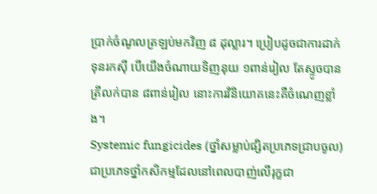ប្រាក់ចំណូលត្រឡប់មកវិញ ៨ ដុល្លារ។ ប្រៀបដូចជាការដាក់ទុនរកស៊ី បើយើងចំណាយទិញនុយ ១ពាន់រៀល តែស្ទូចបានត្រីលក់បាន ៨ពាន់រៀល នោះការវិនិយោគនេះគឺចំណេញខ្លាំង។
Systemic fungicides (ថ្នាំសម្លាប់ផ្សិតប្រភេទជ្រាបចូល) ជាប្រភេទថ្នាំកសិកម្មដែលនៅពេលបាញ់លើរុក្ខជា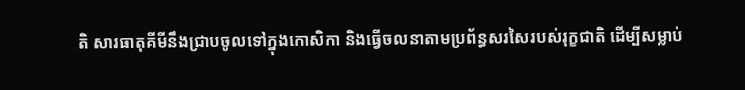តិ សារធាតុគីមីនឹងជ្រាបចូលទៅក្នុងកោសិកា និងធ្វើចលនាតាមប្រព័ន្ធសរសៃរបស់រុក្ខជាតិ ដើម្បីសម្លាប់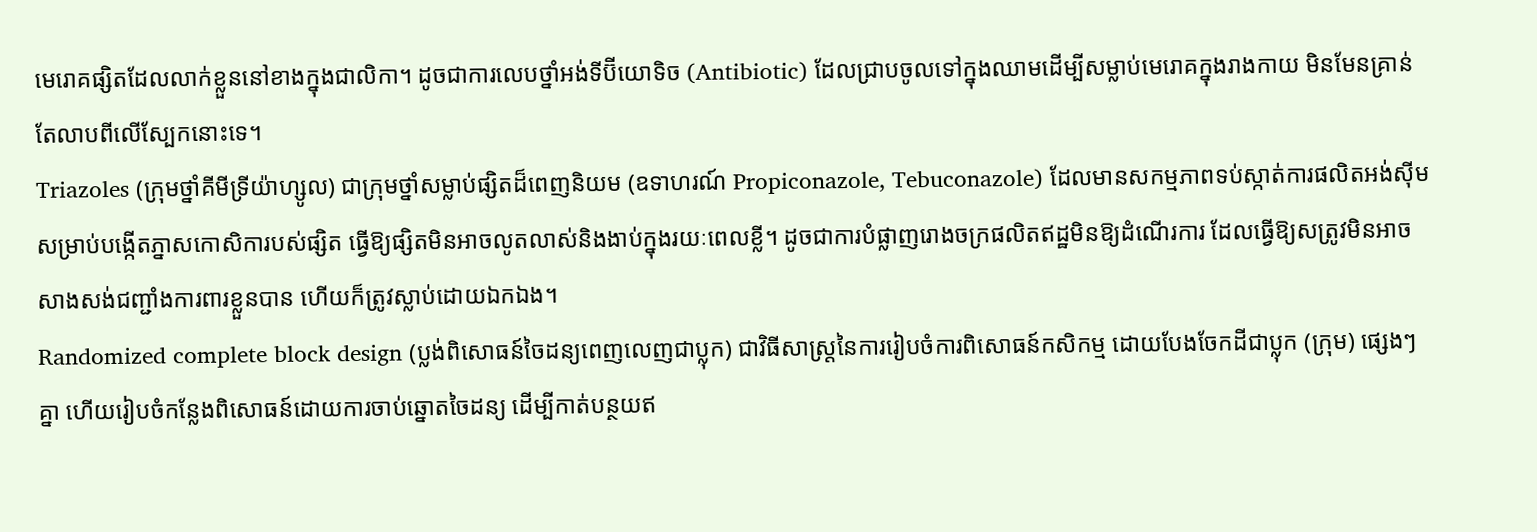មេរោគផ្សិតដែលលាក់ខ្លួននៅខាងក្នុងជាលិកា។ ដូចជាការលេបថ្នាំអង់ទីប៊ីយោទិច (Antibiotic) ដែលជ្រាបចូលទៅក្នុងឈាមដើម្បីសម្លាប់មេរោគក្នុងរាងកាយ មិនមែនគ្រាន់តែលាបពីលើស្បែកនោះទេ។
Triazoles (ក្រុមថ្នាំគីមីទ្រីយ៉ាហ្សូល) ជាក្រុមថ្នាំសម្លាប់ផ្សិតដ៏ពេញនិយម (ឧទាហរណ៍ Propiconazole, Tebuconazole) ដែលមានសកម្មភាពទប់ស្កាត់ការផលិតអង់ស៊ីមសម្រាប់បង្កើតភ្នាសកោសិការបស់ផ្សិត ធ្វើឱ្យផ្សិតមិនអាចលូតលាស់និងងាប់ក្នុងរយៈពេលខ្លី។ ដូចជាការបំផ្លាញរោងចក្រផលិតឥដ្ឋមិនឱ្យដំណើរការ ដែលធ្វើឱ្យសត្រូវមិនអាចសាងសង់ជញ្ជាំងការពារខ្លួនបាន ហើយក៏ត្រូវស្លាប់ដោយឯកឯង។
Randomized complete block design (ប្លង់ពិសោធន៍ចៃដន្យពេញលេញជាប្លុក) ជាវិធីសាស្ត្រនៃការរៀបចំការពិសោធន៍កសិកម្ម ដោយបែងចែកដីជាប្លុក (ក្រុម) ផ្សេងៗគ្នា ហើយរៀបចំកន្លែងពិសោធន៍ដោយការចាប់ឆ្នោតចៃដន្យ ដើម្បីកាត់បន្ថយឥ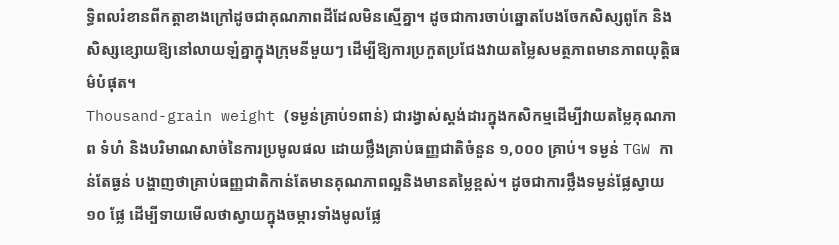ទ្ធិពលរំខានពីកត្តាខាងក្រៅដូចជាគុណភាពដីដែលមិនស្មើគ្នា។ ដូចជាការចាប់ឆ្នោតបែងចែកសិស្សពូកែ និងសិស្សខ្សោយឱ្យនៅលាយឡំគ្នាក្នុងក្រុមនីមួយៗ ដើម្បីឱ្យការប្រកួតប្រជែងវាយតម្លៃសមត្ថភាពមានភាពយុត្តិធម៌បំផុត។
Thousand-grain weight (ទម្ងន់គ្រាប់១ពាន់) ជារង្វាស់ស្តង់ដារក្នុងកសិកម្មដើម្បីវាយតម្លៃគុណភាព ទំហំ និងបរិមាណសាច់នៃការប្រមូលផល ដោយថ្លឹងគ្រាប់ធញ្ញជាតិចំនួន ១,០០០ គ្រាប់។ ទម្ងន់ TGW កាន់តែធ្ងន់ បង្ហាញថាគ្រាប់ធញ្ញជាតិកាន់តែមានគុណភាពល្អនិងមានតម្លៃខ្ពស់។ ដូចជាការថ្លឹងទម្ងន់ផ្លែស្វាយ ១០ ផ្លែ ដើម្បីទាយមើលថាស្វាយក្នុងចម្ការទាំងមូលផ្លែ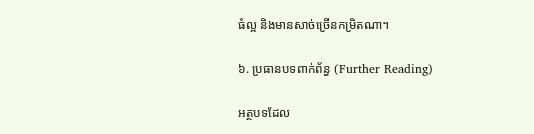ធំល្អ និងមានសាច់ច្រើនកម្រិតណា។

៦. ប្រធានបទពាក់ព័ន្ធ (Further Reading)

អត្ថបទដែល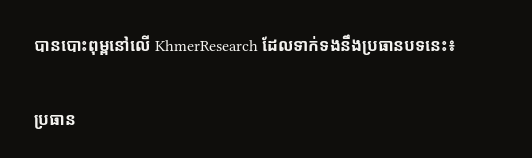បានបោះពុម្ពនៅលើ KhmerResearch ដែលទាក់ទងនឹងប្រធានបទនេះ៖

ប្រធាន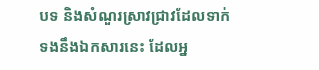បទ និងសំណួរស្រាវជ្រាវដែលទាក់ទងនឹងឯកសារនេះ ដែលអ្ន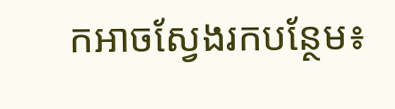កអាចស្វែងរកបន្ថែម៖